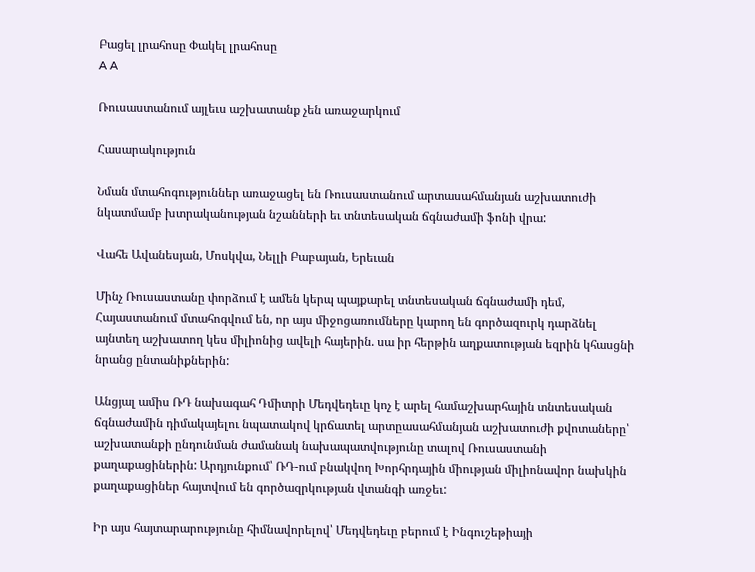Բացել լրահոսը Փակել լրահոսը
A A

Ռուսաստանում այլեւս աշխատանք չեն առաջարկում

Հասարակություն

Նման մտահոգություններ առաջացել են Ռուսաստանում արտասահմանյան աշխատուժի նկատմամբ խտրականության նշանների եւ տնտեսական ճգնաժամի ֆոնի վրա:

Վահե Ավանեսյան, Մոսկվա, Նելլի Բաբայան, Երեւան

Մինչ Ռուսաստանը փորձում է ամեն կերպ պայքարել տնտեսական ճգնաժամի դեմ, Հայաստանում մտահոգվում են, որ այս միջոցառումները կարող են գործազուրկ դարձնել այնտեղ աշխատող կես միլիոնից ավելի հայերին. սա իր հերթին աղքատության եզրին կհասցնի նրանց ընտանիքներին:

Անցյալ ամիս ՌԴ նախագահ Դմիտրի Մեդվեդեւը կոչ է արել համաշխարհային տնտեսական ճգնաժամին դիմակայելու նպատակով կրճատել արտըասահմանյան աշխատուժի քվոտաները՝ աշխատանքի ընդունման ժամանակ նախապատվությունը տալով Ռուսաստանի քաղաքացիներին: Արդյունքում՝ ՌԴ-ում բնակվող Խորհրդային միության միլիոնավոր նախկին քաղաքացիներ հայտվում են գործազրկության վտանգի առջեւ:

Իր այս հայտարարությունը հիմնավորելով՝ Մեդվեդեւը բերում է Ինգուշեթիայի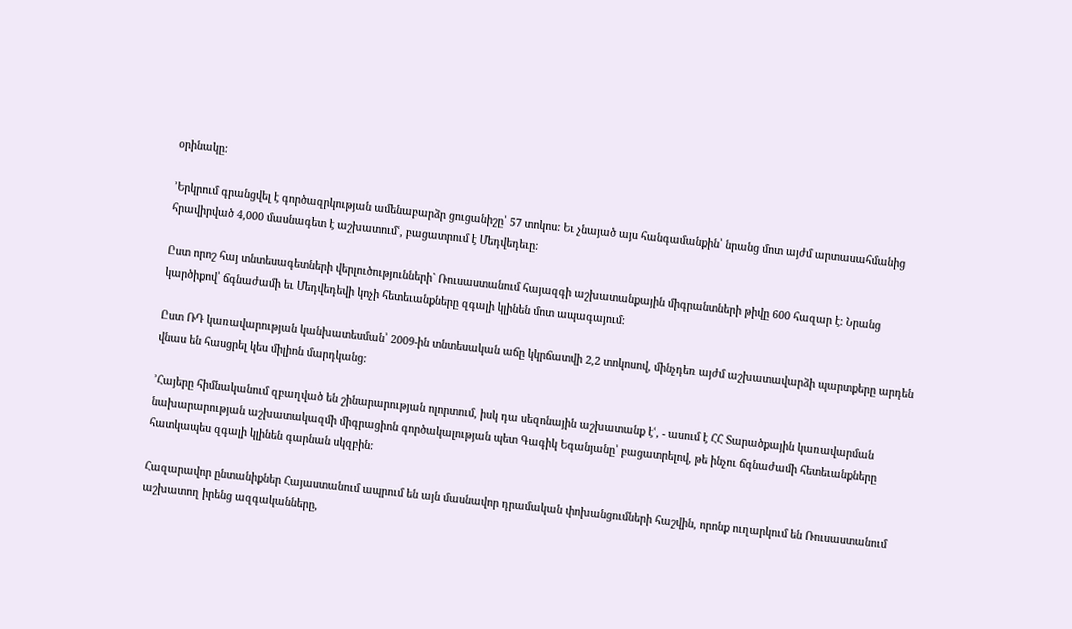օրինակը:

՚Երկրում գրանցվել է գործազրկության ամենաբարձր ցուցանիշը՝ 57 տոկոս: Եւ չնայած այս հանգամանքին՝ նրանց մոտ այժմ արտասահմանից հրավիրված 4,000 մասնագետ է աշխատումՙ, բացատրում է Մեդվեդեւը:

Ըստ որոշ հայ տնտեսագետների վերլուծությունների` Ռուսաստանում հայազգի աշխատանքային միգրանտների թիվը 600 հազար է: Նրանց կարծիքով՝ ճգնաժամի եւ Մեդվեդեվի կոչի հետեւանքները զգալի կլինեն մոտ ապագայում:

Ըստ ՌԴ կառավարության կանխատեսման՝ 2009-ին տնտեսական աճը կկրճատվի 2,2 տոկոսով, մինչդեռ այժմ աշխատավարձի պարտքերը արդեն վնաս են հասցրել կես միլիոն մարդկանց:

՚Հայերը հիմնականում զբաղված են շինարարության ոլորտում, իսկ դա սեզոնային աշխատանք էՙ, - ասում է ՀՀ Տարածքային կառավարման նախարարության աշխատակազմի միգրացիոն գործակալության պետ Գագիկ Եգանյանը՝ բացատրելով, թե ինչու ճգնաժամի հետեւանքները հատկապես զգալի կլինեն գարնան սկզբին:

Հազարավոր ընտանիքներ Հայաստանում ապրում են այն մասնավոր դրամական փոխանցումների հաշվին, որոնք ուղարկում են Ռուսաստանում աշխատող իրենց ազգականները,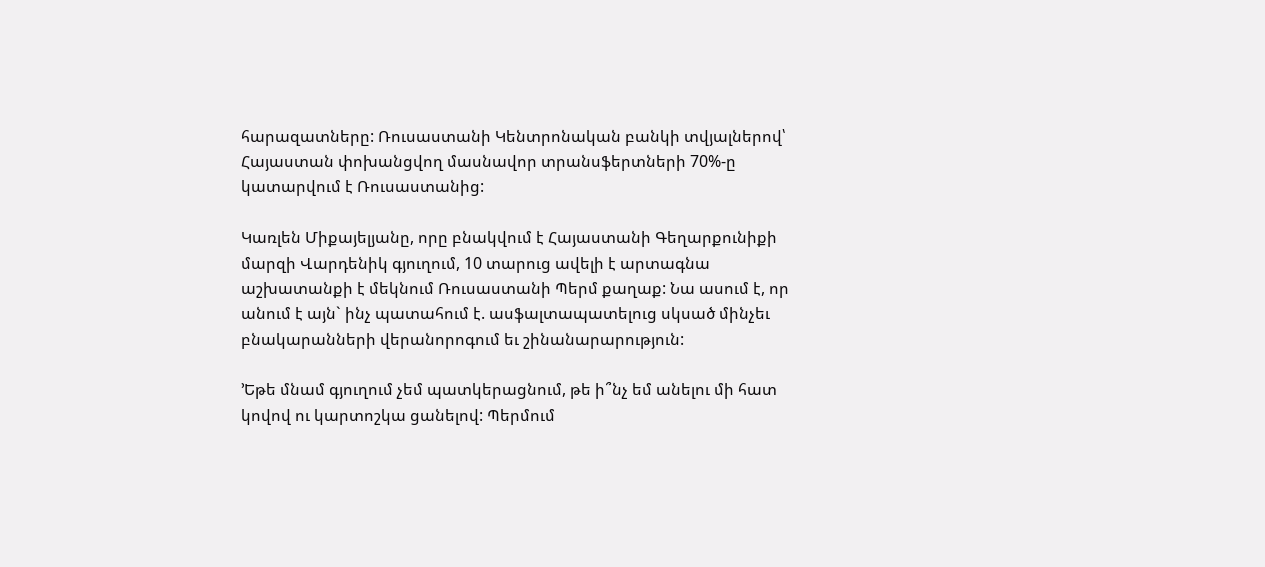հարազատները: Ռուսաստանի Կենտրոնական բանկի տվյալներով՝ Հայաստան փոխանցվող մասնավոր տրանսֆերտների 70%-ը կատարվում է Ռուսաստանից:

Կառլեն Միքայելյանը, որը բնակվում է Հայաստանի Գեղարքունիքի մարզի Վարդենիկ գյուղում, 10 տարուց ավելի է արտագնա աշխատանքի է մեկնում Ռուսաստանի Պերմ քաղաք: Նա ասում է, որ անում է այն` ինչ պատահում է. ասֆալտապատելուց սկսած մինչեւ բնակարանների վերանորոգում եւ շինանարարություն:

՚Եթե մնամ գյուղում չեմ պատկերացնում, թե ի՞նչ եմ անելու մի հատ կովով ու կարտոշկա ցանելով: Պերմում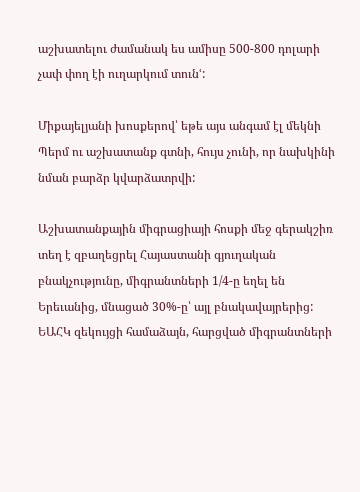աշխատելու ժամանակ ես ամիսը 500-800 դոլարի չափ փող էի ուղարկում տունՙ:

Միքայելյանի խոսքերով՝ եթե այս անգամ էլ մեկնի Պերմ ու աշխատանք գտնի, հույս չունի, որ նախկինի նման բարձր կվարձատրվի:

Աշխատանքային միգրացիայի հոսքի մեջ գերակշիռ տեղ է զբաղեցրել Հայաստանի գյուղական բնակչությունը, միգրանտների 1/4-ը եղել են Երեւանից, մնացած 30%-ը՝ այլ բնակավայրերից: ԵԱՀԿ զեկույցի համաձայն, հարցված միգրանտների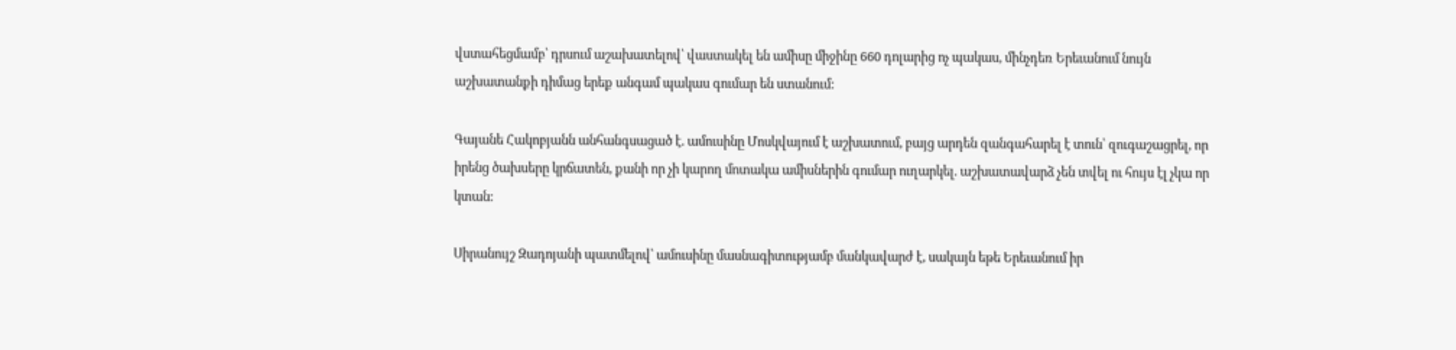վստահեցմամբ՝ դրսում աշախատելով՝ վաստակել են ամիսը միջինը 660 դոլարից ոչ պակաս, մինչդեռ Երեւանում նույն աշխատանքի դիմաց երեք անգամ պակաս գումար են ստանում:

Գայանե Հակոբյանն անհանգսացած է. ամուսինը Մոսկվայում է աշխատում, բայց արդեն զանգահարել է տուն՝ զուգաշացրել, որ իրենց ծախսերը կրճատեն, քանի որ չի կարող մոտակա ամիսներին գումար ուղարկել. աշխատավարձ չեն տվել ու հույս էլ չկա որ կտան:

Սիրանույշ Զադոյանի պատմելով՝ ամուսինը մասնագիտությամբ մանկավարժ է, սակայն եթե Երեւանում իր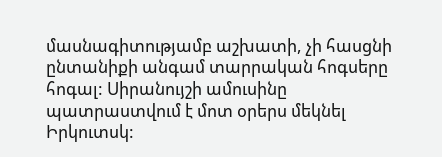մասնագիտությամբ աշխատի, չի հասցնի ընտանիքի անգամ տարրական հոգսերը հոգալ: Սիրանույշի ամուսինը պատրաստվում է մոտ օրերս մեկնել Իրկուտսկ: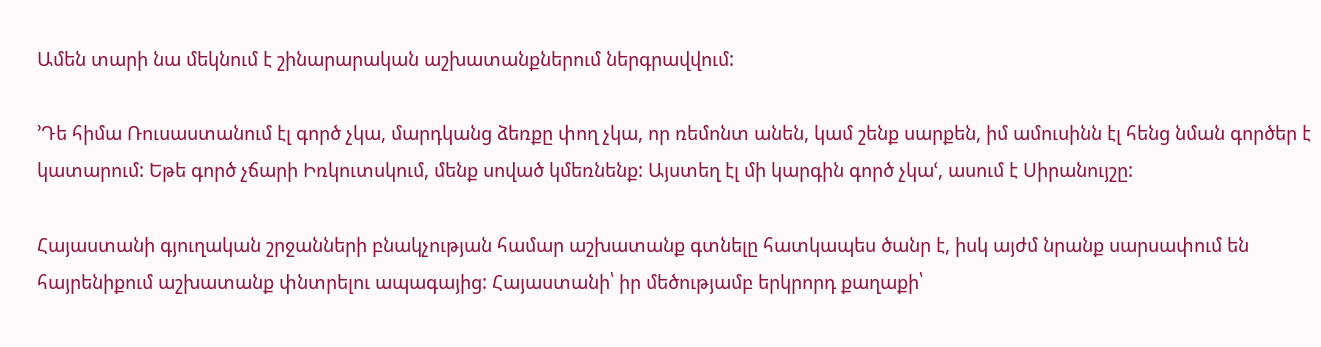Ամեն տարի նա մեկնում է շինարարական աշխատանքներում ներգրավվում:

՚Դե հիմա Ռուսաստանում էլ գործ չկա, մարդկանց ձեռքը փող չկա, որ ռեմոնտ անեն, կամ շենք սարքեն, իմ ամուսինն էլ հենց նման գործեր է կատարում: Եթե գործ չճարի Իռկուտսկում, մենք սոված կմեռնենք: Այստեղ էլ մի կարգին գործ չկաՙ, ասում է Սիրանույշը:

Հայաստանի գյուղական շրջանների բնակչության համար աշխատանք գտնելը հատկապես ծանր է, իսկ այժմ նրանք սարսափում են հայրենիքում աշխատանք փնտրելու ապագայից: Հայաստանի՝ իր մեծությամբ երկրորդ քաղաքի՝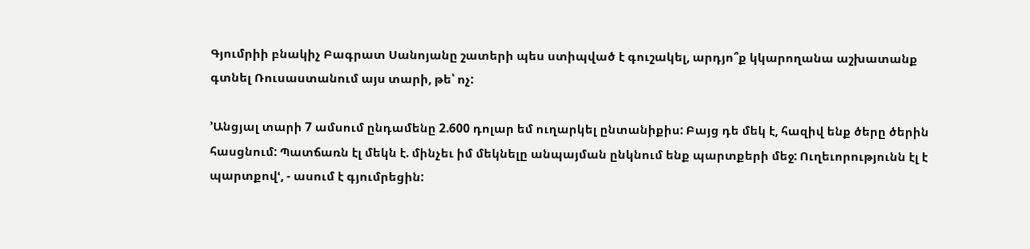Գյումրիի բնակիչ Բագրատ Սանոյանը շատերի պես ստիպված է գուշակել, արդյո՞ք կկարողանա աշխատանք գտնել Ռուսաստանում այս տարի, թե՝ ոչ:

՚Անցյալ տարի 7 ամսում ընդամենը 2.600 դոլար եմ ուղարկել ընտանիքիս: Բայց դե մեկ է, հազիվ ենք ծերը ծերին հասցնում: Պատճառն էլ մեկն է. մինչեւ իմ մեկնելը անպայման ընկնում ենք պարտքերի մեջ: Ուղեւորությունն էլ է պարտքովՙ, - ասում է գյումրեցին: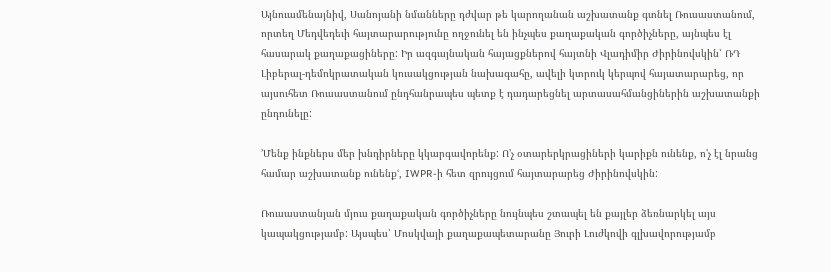Այնուամենայնիվ, Սանոյանի նմանները դժվար թե կարողանան աշխատանք գտնել Ռուսաստանում, որտեղ Մեդվեդեւի հայտարարությունը ողջունել են ինչպես քաղաքական գործիչները, այնպես էլ հասարակ քաղաքացիները: Իր ազգայնական հայացքներով հայտնի Վլադիմիր Ժիրինովսկին՝ ՌԴ Լիբերալ-դեմոկրատական կուսակցության նախագահը, ավելի կտրուկ կերպով հայատարարեց, որ այսուհետ Ռուսաստանում ընդհանրապես պետք է դադարեցնել արտասահմանցիներին աշխատանքի ընդունելը:

՚Մենք ինքներս մեր խնդիրները կկարգավորենք: Ո'չ օտարերկրացիների կարիքն ունենք, ո'չ էլ նրանց համար աշխատանք ունենքՙ, IWPR-ի հետ զրույցում հայտարարեց Ժիրինովսկին:

Ռուսաստանյան մյուս քաղաքական գործիչները նույնպես շտապել են քայլեր ձեռնարկել այս կապակցությամբ: Այսպես՝ Մոսկվայի քաղաքապետարանը Յուրի Լուժկովի գլխավորությամբ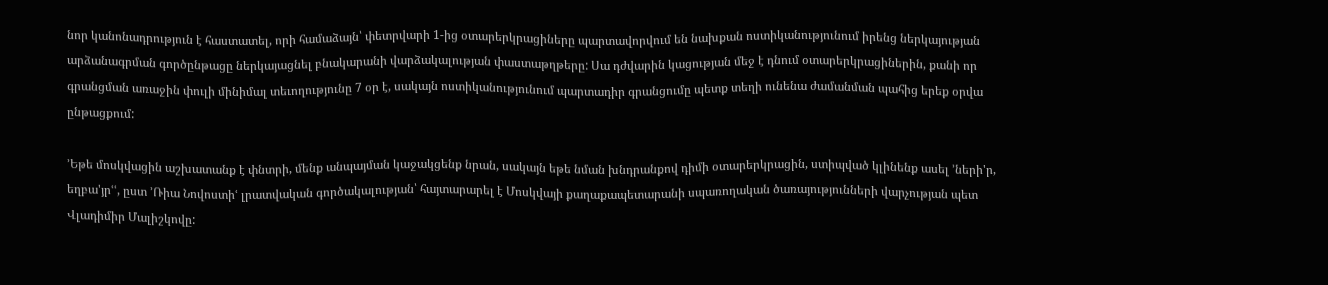նոր կանոնադրություն է հաստատել, որի համաձայն՝ փետրվարի 1-ից օտարերկրացիները պարտավորվում են նախքան ոստիկանությունում իրենց ներկայության արձանագրման գործընթացը ներկայացնել բնակարանի վարձակալության փաստաթղթերը: Սա դժվարին կացության մեջ է դնում օտարերկրացիներին, քանի որ գրանցման առաջին փուլի մինիմալ տեւողությունը 7 օր է, սակայն ոստիկանությունում պարտադիր գրանցումը պետք տեղի ունենա ժամանման պահից երեք օրվա ընթացքում:

՚Եթե մոսկվացին աշխատանք է փնտրի, մենք անպայման կաջակցենք նրան, սակայն եթե նման խնդրանքով դիմի օտարերկրացին, ստիպված կլինենք ասել ՚ների'ր, եղբա'յրՙՙ, ըստ ՚Ռիա Նովոստիՙ լրատվական գործակալության՝ հայտարարել է Մոսկվայի քաղաքապետարանի սպառողական ծառայությունների վարչության պետ Վլադիմիր Մալիշկովը: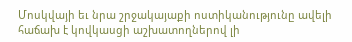Մոսկվայի եւ նրա շրջակայաքի ոստիկանությունը ավելի հաճախ է կովկասցի աշխատողներով լի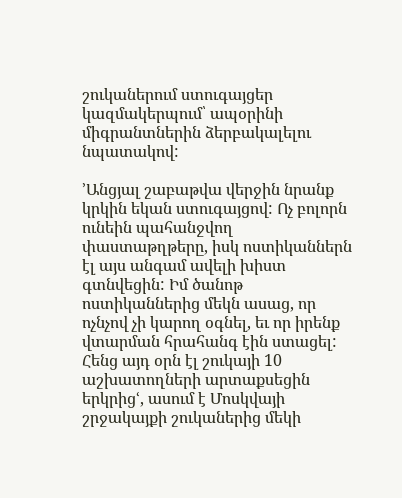շուկաներում ստուգայցեր կազմակերպում՝ ապօրինի միգրանտներին ձերբակալելու նպատակով:

՚Անցյալ շաբաթվա վերջին նրանք կրկին եկան ստուգայցով: Ոչ բոլորն ունեին պահանջվող փաստաթղթերը, իսկ ոստիկաններն էլ այս անգամ ավելի խիստ գտնվեցին: Իմ ծանոթ ոստիկաններից մեկն ասաց, որ ոչնչով չի կարող օգնել, եւ որ իրենք վտարման հրահանգ էին ստացել: Հենց այդ օրն էլ շուկայի 10 աշխատողների արտաքսեցին երկրիցՙ, ասում է Մոսկվայի շրջակայքի շուկաներից մեկի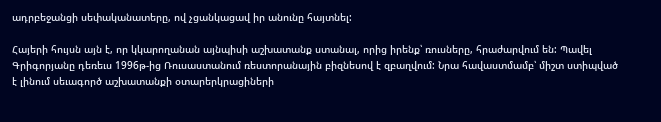ադրբեջանցի սեփականատերը, ով չցանկացավ իր անունը հայտնել:

Հայերի հույսն այն է, որ կկարողանան այնպիսի աշխատանք ստանալ, որից իրենք՝ ռուսները, հրաժարվում են: Պավել Գրիգորյանը դեռեւս 1996թ-ից Ռուսաստանում ռեստորանային բիզնեսով է զբաղվում: Նրա հավաստմամբ՝ միշտ ստիպված է լինում սեւագործ աշխատանքի օտարերկրացիների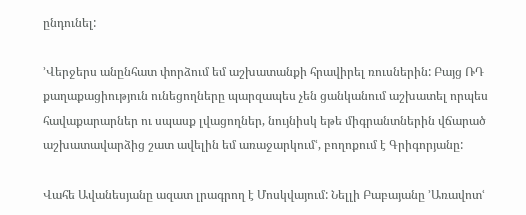ընդունել:

՚Վերջերս անընհատ փորձում եմ աշխատանքի հրավիրել ռուսներին: Բայց ՌԴ քաղաքացիություն ունեցողները պարզապես չեն ցանկանում աշխատել որպես հավաքարարներ ու սպասք լվացողներ, նույնիսկ եթե միգրանտներին վճարած աշխատավարձից շատ ավելին եմ առաջարկումՙ, բողոքում է Գրիգորյանը:

Վահե Ավանեսյանը ազատ լրագրող է Մոսկվայում: Նելլի Բաբայանը ՚Առավոտՙ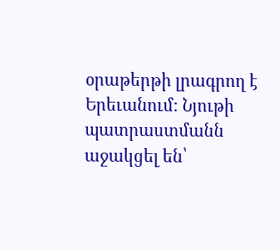օրաթերթի լրագրող է Երեւանում: Նյութի պատրաստմանն աջակցել են՝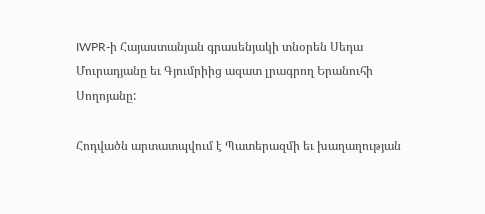IWPR-ի Հայաստանյան գրասենյակի տնօրեն Սեդա Մուրադյանը եւ Գյումրիից ազատ լրագրող Երանուհի Սողոյանը:

Հոդվածն արտատպվում է Պատերազմի եւ խաղաղության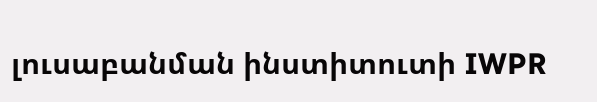լուսաբանման ինստիտուտի IWPR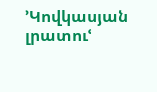՚Կովկասյան լրատուՙ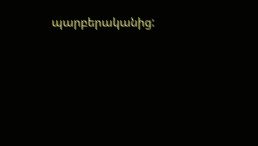պարբերականից: